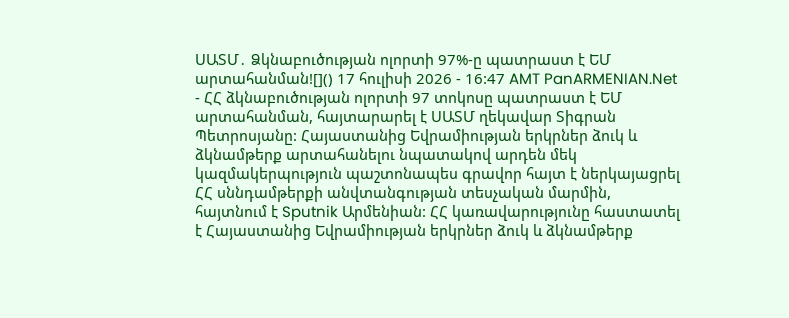ՍԱՏՄ․ Ձկնաբուծության ոլորտի 97%-ը պատրաստ է ԵՄ արտահանման![]() 17 հուլիսի 2026 - 16:47 AMT PanARMENIAN.Net - ՀՀ ձկնաբուծության ոլորտի 97 տոկոսը պատրաստ է ԵՄ արտահանման, հայտարարել է ՍԱՏՄ ղեկավար Տիգրան Պետրոսյանը: Հայաստանից Եվրամիության երկրներ ձուկ և ձկնամթերք արտահանելու նպատակով արդեն մեկ կազմակերպություն պաշտոնապես գրավոր հայտ է ներկայացրել ՀՀ սննդամթերքի անվտանգության տեսչական մարմին, հայտնում է Sputnik Արմենիան: ՀՀ կառավարությունը հաստատել է Հայաստանից Եվրամիության երկրներ ձուկ և ձկնամթերք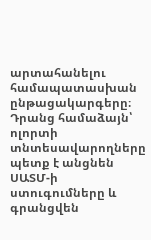արտահանելու համապատասխան ընթացակարգերը։ Դրանց համաձայն՝ ոլորտի տնտեսավարողները պետք է անցնեն ՍԱՏՄ-ի ստուգումները և գրանցվեն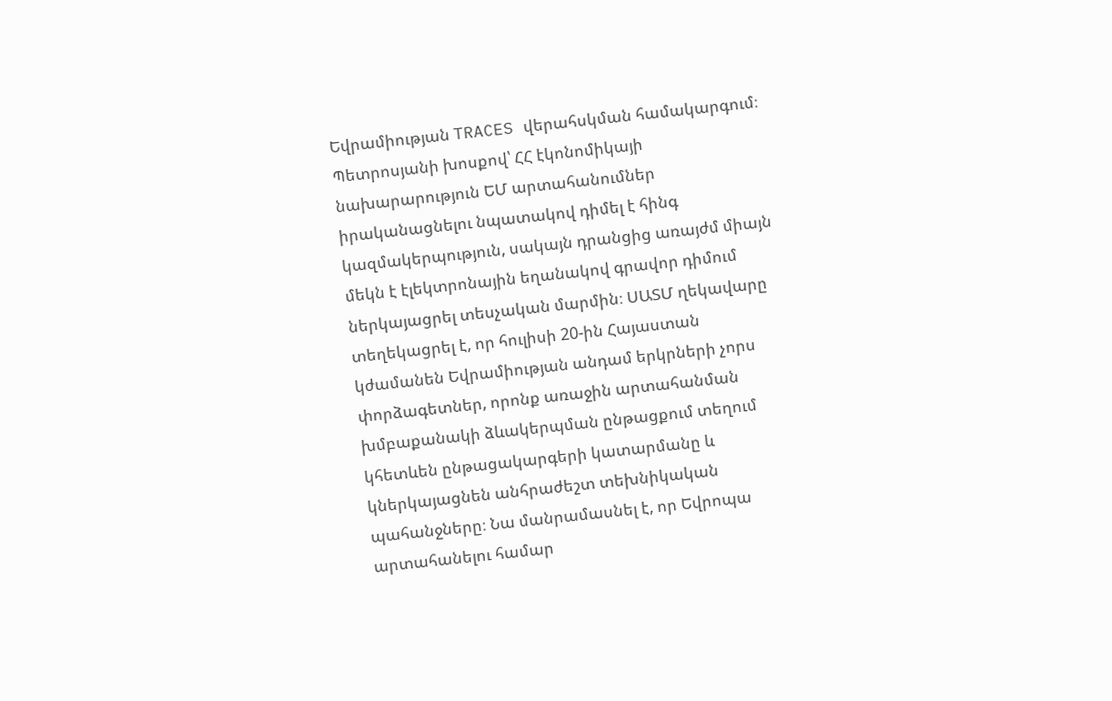Եվրամիության TRACES վերահսկման համակարգում։ Պետրոսյանի խոսքով՝ ՀՀ էկոնոմիկայի նախարարություն ԵՄ արտահանումներ իրականացնելու նպատակով դիմել է հինգ կազմակերպություն, սակայն դրանցից առայժմ միայն մեկն է էլեկտրոնային եղանակով գրավոր դիմում ներկայացրել տեսչական մարմին։ ՍԱՏՄ ղեկավարը տեղեկացրել է, որ հուլիսի 20-ին Հայաստան կժամանեն Եվրամիության անդամ երկրների չորս փորձագետներ, որոնք առաջին արտահանման խմբաքանակի ձևակերպման ընթացքում տեղում կհետևեն ընթացակարգերի կատարմանը և կներկայացնեն անհրաժեշտ տեխնիկական պահանջները։ Նա մանրամասնել է, որ Եվրոպա արտահանելու համար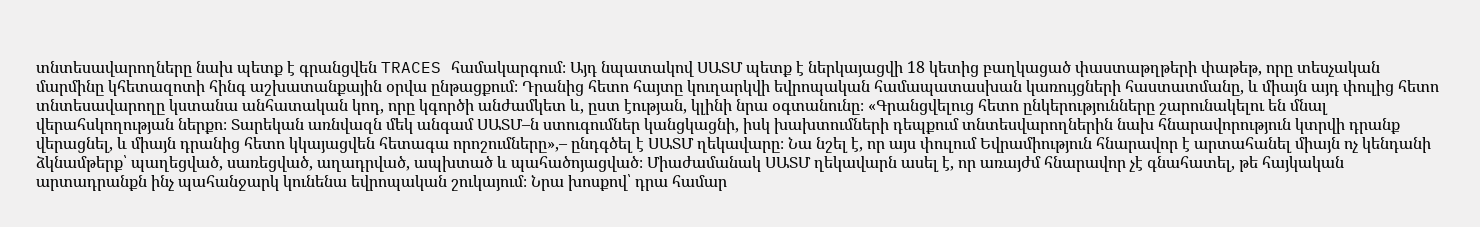տնտեսավարողները նախ պետք է գրանցվեն TRACES համակարգում։ Այդ նպատակով ՍԱՏՄ պետք է ներկայացվի 18 կետից բաղկացած փաստաթղթերի փաթեթ, որը տեսչական մարմինը կհետազոտի հինգ աշխատանքային օրվա ընթացքում։ Դրանից հետո հայտը կուղարկվի եվրոպական համապատասխան կառույցների հաստատմանը, և միայն այդ փուլից հետո տնտեսավարողը կստանա անհատական կոդ, որը կգործի անժամկետ և, ըստ էության, կլինի նրա օգտանունը։ «Գրանցվելուց հետո ընկերությունները շարունակելու են մնալ վերահսկողության ներքո։ Տարեկան առնվազն մեկ անգամ ՍԱՏՄ–ն ստուգումներ կանցկացնի, իսկ խախտումների դեպքում տնտեսվարողներին նախ հնարավորություն կտրվի դրանք վերացնել, և միայն դրանից հետո կկայացվեն հետագա որոշումները»,– ընդգծել է ՍԱՏՄ ղեկավարը։ Նա նշել է, որ այս փուլում Եվրամիություն հնարավոր է արտահանել միայն ոչ կենդանի ձկնամթերք՝ պաղեցված, սառեցված, աղադրված, ապխտած և պահածոյացված։ Միաժամանակ ՍԱՏՄ ղեկավարն ասել է, որ առայժմ հնարավոր չէ գնահատել, թե հայկական արտադրանքն ինչ պահանջարկ կունենա եվրոպական շուկայում։ Նրա խոսքով՝ դրա համար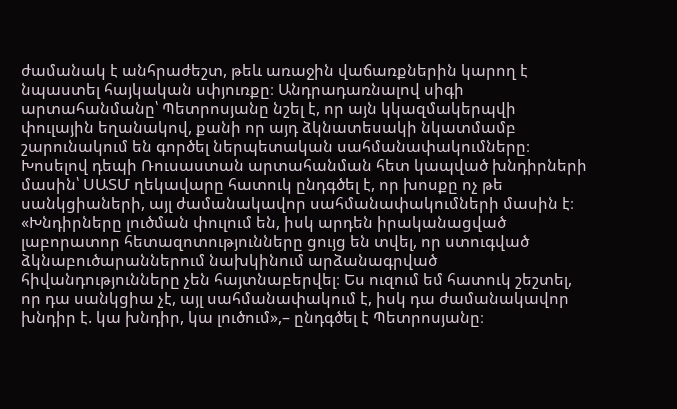ժամանակ է անհրաժեշտ, թեև առաջին վաճառքներին կարող է նպաստել հայկական սփյուռքը։ Անդրադառնալով սիգի արտահանմանը՝ Պետրոսյանը նշել է, որ այն կկազմակերպվի փուլային եղանակով, քանի որ այդ ձկնատեսակի նկատմամբ շարունակում են գործել ներպետական սահմանափակումները։ Խոսելով դեպի Ռուսաստան արտահանման հետ կապված խնդիրների մասին՝ ՍԱՏՄ ղեկավարը հատուկ ընդգծել է, որ խոսքը ոչ թե սանկցիաների, այլ ժամանակավոր սահմանափակումների մասին է։ «Խնդիրները լուծման փուլում են, իսկ արդեն իրականացված լաբորատոր հետազոտությունները ցույց են տվել, որ ստուգված ձկնաբուծարաններում նախկինում արձանագրված հիվանդությունները չեն հայտնաբերվել։ Ես ուզում եմ հատուկ շեշտել, որ դա սանկցիա չէ, այլ սահմանափակում է, իսկ դա ժամանակավոր խնդիր է. կա խնդիր, կա լուծում»,– ընդգծել է Պետրոսյանը։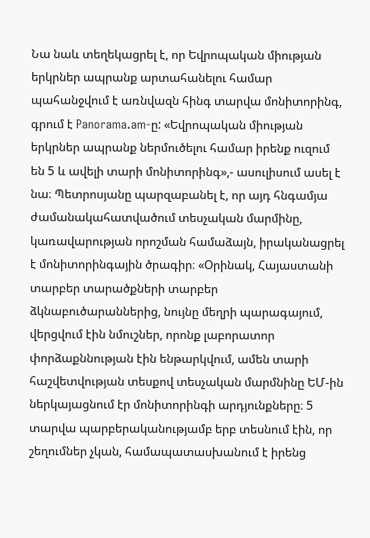Նա նաև տեղեկացրել է, որ Եվրոպական միության երկրներ ապրանք արտահանելու համար պահանջվում է առնվազն հինգ տարվա մոնիտորինգ, գրում է Panorama.am-ը: «Եվրոպական միության երկրներ ապրանք ներմուծելու համար իրենք ուզում են 5 և ավելի տարի մոնիտորինգ»,- ասուլիսում ասել է նա։ Պետրոսյանը պարզաբանել է, որ այդ հնգամյա ժամանակահատվածում տեսչական մարմինը, կառավարության որոշման համաձայն, իրականացրել է մոնիտորինգային ծրագիր։ «Օրինակ, Հայաստանի տարբեր տարածքների տարբեր ձկնաբուծարաններից, նույնը մեղրի պարագայում, վերցվում էին նմուշներ, որոնք լաբորատոր փորձաքննության էին ենթարկվում, ամեն տարի հաշվետվության տեսքով տեսչական մարմնինը ԵՄ-ին ներկայացնում էր մոնիտորինգի արդյունքները։ 5 տարվա պարբերականությամբ երբ տեսնում էին, որ շեղումներ չկան, համապատասխանում է իրենց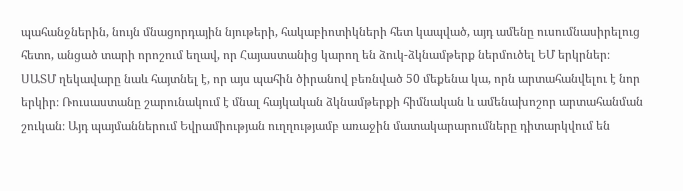պահանջներին, նույն մնացորդային նյութերի, հակաբիոտիկների հետ կապված, այդ ամենը ուսումնասիրելուց հետո, անցած տարի որոշում եղավ, որ Հայաստանից կարող են ձուկ-ձկնամթերք ներմուծել ԵՄ երկրներ։ ՍԱՏՄ ղեկավարը նաև հայտնել է, որ այս պահին ծիրանով բեռնված 50 մեքենա կա, որն արտահանվելու է նոր երկիր։ Ռուսաստանը շարունակում է մնալ հայկական ձկնամթերքի հիմնական և ամենախոշոր արտահանման շուկան։ Այդ պայմաններում Եվրամիության ուղղությամբ առաջին մատակարարումները դիտարկվում են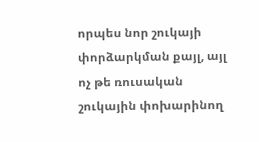որպես նոր շուկայի փորձարկման քայլ, այլ ոչ թե ռուսական շուկային փոխարինող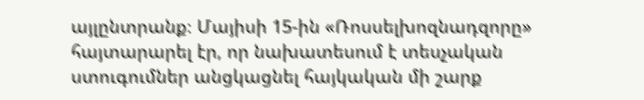այլընտրանք։ Մայիսի 15-ին «Ռոսսելխոզնադզորը» հայտարարել էր, որ նախատեսում է տեսչական ստուգումներ անցկացնել հայկական մի շարք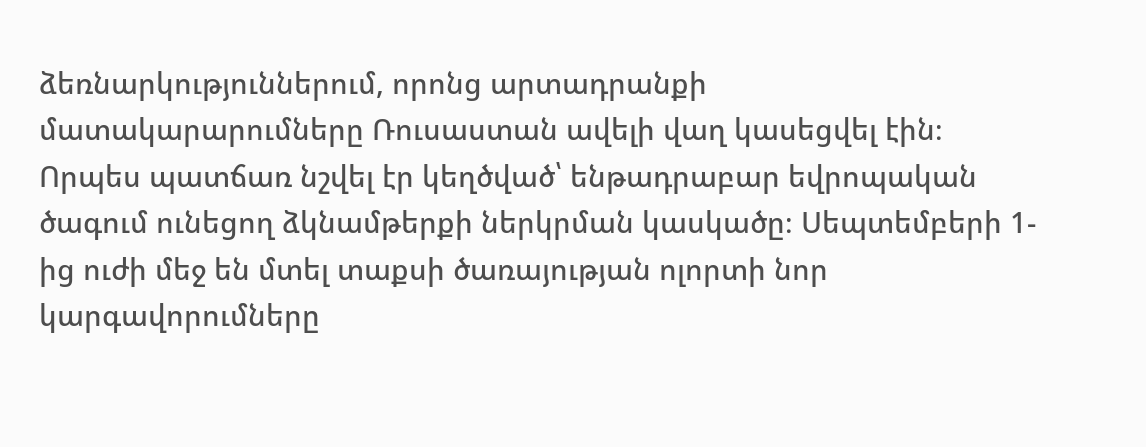ձեռնարկություններում, որոնց արտադրանքի մատակարարումները Ռուսաստան ավելի վաղ կասեցվել էին։ Որպես պատճառ նշվել էր կեղծված՝ ենթադրաբար եվրոպական ծագում ունեցող ձկնամթերքի ներկրման կասկածը։ Սեպտեմբերի 1-ից ուժի մեջ են մտել տաքսի ծառայության ոլորտի նոր կարգավորումները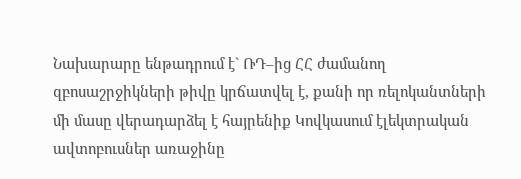Նախարարը ենթադրում է` ՌԴ–ից ՀՀ ժամանող զբոսաշրջիկների թիվը կրճատվել է, քանի որ ռելոկանտների մի մասը վերադարձել է հայրենիք Կովկասում էլեկտրական ավտոբուսներ առաջինը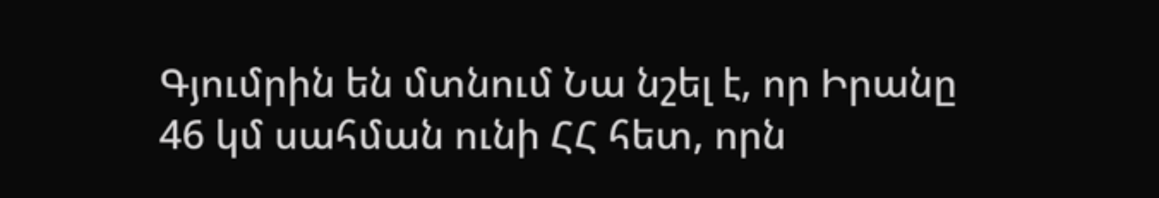Գյումրին են մտնում Նա նշել է, որ Իրանը 46 կմ սահման ունի ՀՀ հետ, որն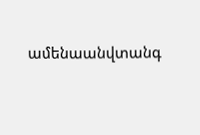ամենաանվտանգ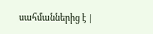սահմաններից է |